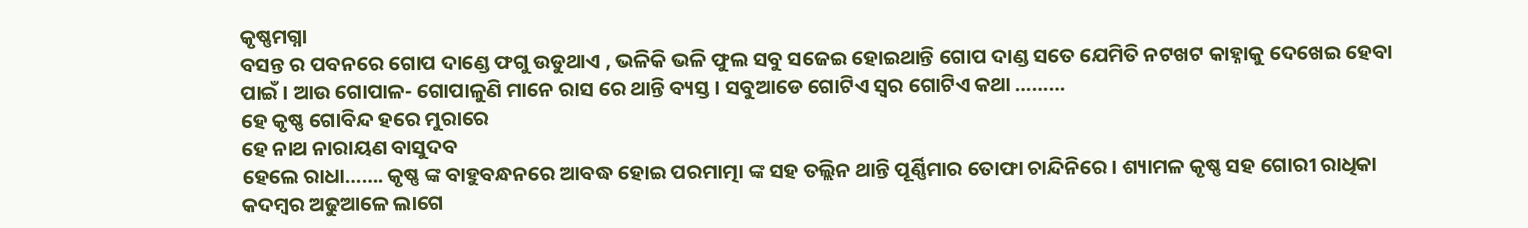କୃଷ୍ଣମଗ୍ନା
ବସନ୍ତ ର ପବନରେ ଗୋପ ଦାଣ୍ଡେ ଫଗୁ ଉଡୁଥାଏ , ଭଳିକି ଭଳି ଫୁଲ ସବୁ ସଜେଇ ହୋଇଥାନ୍ତି ଗୋପ ଦାଣ୍ଡ ସତେ ଯେମିତି ନଟଖଟ କାହ୍ନାକୁ ଦେଖେଇ ହେବା ପାଇଁ । ଆଉ ଗୋପାଳ- ଗୋପାଳୁଣି ମାନେ ରାସ ରେ ଥାନ୍ତି ବ୍ୟସ୍ତ । ସବୁଆଡେ ଗୋଟିଏ ସ୍ବର ଗୋଟିଏ କଥା ………
ହେ କୃଷ୍ଣ ଗୋବିନ୍ଦ ହରେ ମୁରାରେ
ହେ ନାଥ ନାରାୟଣ ବାସୁଦବ
ହେଲେ ରାଧା……. କୃଷ୍ଣ ଙ୍କ ବାହୁବନ୍ଧନରେ ଆବଦ୍ଧ ହୋଇ ପରମାତ୍ମା ଙ୍କ ସହ ତଲ୍ଲିନ ଥାନ୍ତି ପୂର୍ଣ୍ଣିମାର ତୋଫା ଚାନ୍ଦିନିରେ । ଶ୍ୟାମଳ କୃଷ୍ଣ ସହ ଗୋରୀ ରାଧିକା କଦମ୍ବର ଅଢୁଆଳେ ଲାଗେ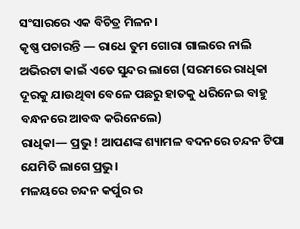ସଂସାରରେ ଏକ ବିଚିତ୍ର ମିଳନ।
କୃଷ୍ଣ ପଚାରନ୍ତି — ରାଧେ ତୁମ ଗୋରା ଗାଲରେ ନାଲି ଅଭିରଟା କାଇଁ ଏତେ ସୁନ୍ଦର ଲାଗେ (ସରମରେ ରାଧିକା ଦୂରକୁ ଯାଉଥିବା ବେଳେ ପଛରୁ ହାତକୁ ଧରିନେଇ ବାହୁ ବନ୍ଧନରେ ଆବଦ୍ଧ କରିନେଲେ)
ରାଧିକା— ପ୍ରଭୁ ! ଆପଣଙ୍କ ଶ୍ୟାମଳ ବଦନରେ ଚନ୍ଦନ ଟିପା ଯେମିତି ଲାଗେ ପ୍ରଭୁ।
ମଳୟରେ ଚନ୍ଦନ କର୍ପୁର ର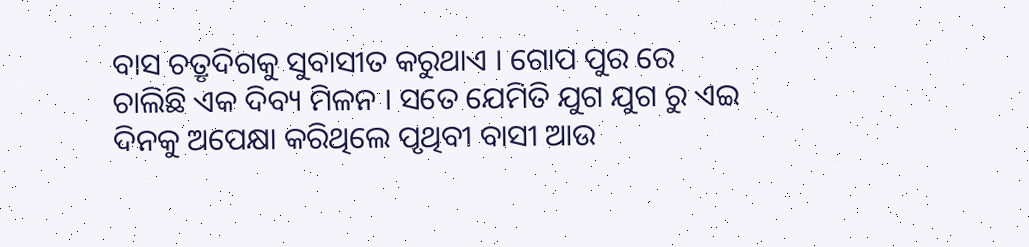ବାସ ଚତ୍ରୃଦିଗକୁ ସୁବାସୀତ କରୁଥାଏ । ଗୋପ ପୁର ରେ ଚାଲିଛି ଏକ ଦିବ୍ୟ ମିଳନ । ସତେ ଯେମିତି ଯୁଗ ଯୁଗ ରୁ ଏଇ ଦିନକୁ ଅପେକ୍ଷା କରିଥିଲେ ପୃଥିବୀ ବାସୀ ଆଉ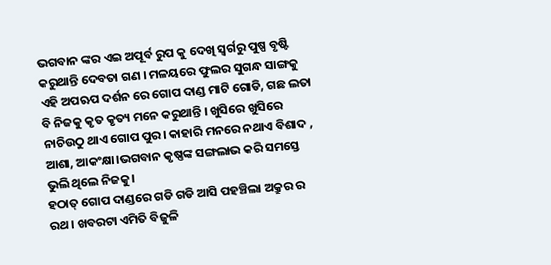ଭଗବାନ ଙ୍କର ଏଇ ଅପୂର୍ବ ରୁପ କୁ ଦେଖି ସ୍ବର୍ଗରୁ ପୁଷ୍ପ ବୃଷ୍ଟି କରୁଥାନ୍ତି ଦେବତା ଗଣ । ମଳୟରେ ଫୁଲର ସୁଗନ୍ଧ ସାଙ୍ଗକୁ ଏହି ଅପଋପ ଦର୍ଶନ ରେ ଗୋପ ଦାଣ୍ଡ ମାଟି ଗୋଡି, ଗଛ ଲତା ବି ନିଜକୁ କୃତ କୃତ୍ୟ ମନେ କରୁଥାନ୍ତି । ଖୁସିରେ ଖୁସିରେ ନାଚିଉଠୁ ଥାଏ ଗୋପ ପୁର। କାହାରି ମନରେ ନଥାଏ ବିଶାଦ , ଆଶା, ଆକଂକ୍ଷା।ଭଗବାନ କୃଷ୍ଣଙ୍କ ସଙ୍ଗଲାଭ କରି ସମସ୍ତେ ଭୁଲି ଥିଲେ ନିଜକୁ।
ହଠାତ୍ ଗୋପ ଦାଣ୍ଡରେ ଗଡି ଗଡି ଆସି ପହଞ୍ଚିଲା ଅକ୍ରୁର ର ରଥ । ଖବରଟା ଏମିତି ବିଜୁଳି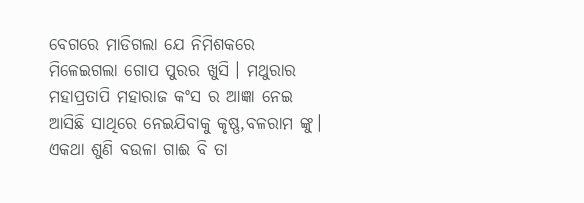ବେଗରେ ମାଡିଗଲା ଯେ ନିମିଶକରେ ମିଳେଇଗଲା ଗୋପ ପୁରର ଖୁସି । ମଥୁରାର ମହାପ୍ରତାପି ମହାରାଜ କଂସ ର ଆଜ୍ଞା ନେଇ ଆସିଛି ସାଥିରେ ନେଇଯିବାକୁ କୃଷ୍ଣ,ବଳରାମ ଙ୍କୁ।
ଏକଥା ଶୁଣି ବଉଳା ଗାଈ ବି ତା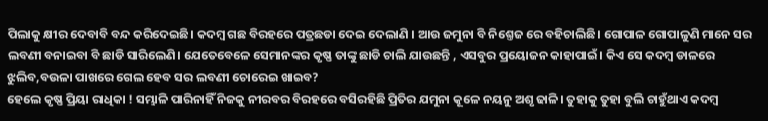ପିଲାକୁ କ୍ଷୀର ଦେବାବି ବନ୍ଦ କରିଦେଇଛି। କଦମ୍ବ ଗଛ ବିରହରେ ପତ୍ରଛଡା ଦେଇ ଦେଲାଣି । ଆଉ ଜମୁନା ବି ନିଶ୍ତେଜ ରେ ବହିଚାଲିଛି। ଗୋପାଳ ଗୋପାଳୁଣି ମାନେ ସର ଲବଣୀ ବନାଇବା ବି ଛାଡି ସାରିଲେଣି। ଯେତେବେଳେ ସେମାନଙ୍କର କୃଷ୍ଣ ତାଙ୍କୁ ଛାଡି ଚାଲି ଯାଉଛନ୍ତି , ଏସବୁର ପ୍ରୟୋଜନ କାହାପାଇଁ। କିଏ ସେ କଦମ୍ବ ଡାଳରେ ଝୁଲିବ,ବଉଳା ପାଖରେ ଗେଲ ହେବ ସର ଲବଣୀ ଚୋରେଇ ଖାଇବ?
ହେଲେ କୃଷ୍ଣ ପ୍ରିୟା ରାଧିକା ! ସମ୍ଭାଳି ପାରିନାହିଁ ନିଜକୁ ନୀରବର ବିରହରେ ବସିରହିଛି ପ୍ରିତିର ଯମୁନା କୂଳେ ନୟନୁ ଅଶୃ ଢାଳି। ତୁହାକୁ ତୁହା ବୁଲି ଚାହୁଁଥାଏ କଦମ୍ବ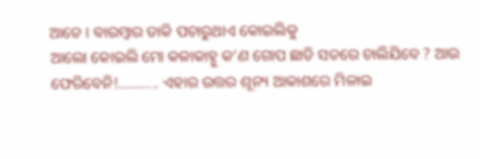ଆଡେ । ବାରମ୍ବାର ଡାକି ପଚାରୁଥାଏ କୋଇଲିକୁ
ଆଲୋ କୋଇଲି ମୋ କଳାକାହ୍ନୁ କ’ଣ ଗୋପ ଛାଡି ସତରେ ଚାଲିଯିବେ ? ଆଉ ଫେରିବେନି!……….. ଏହାର ଉତ୍ତର ଶୂନ୍ୟ ଆକାଶରେ ମିଳାଇ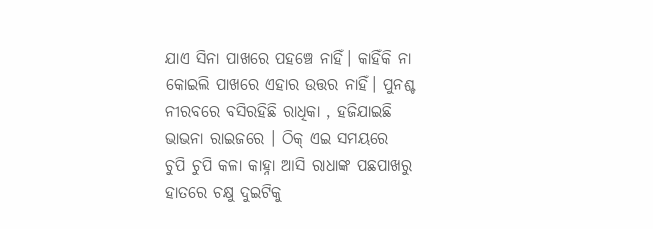ଯାଏ ସିନା ପାଖରେ ପହଞ୍ଚେ ନାହିଁ। କାହିଁକି ନା କୋଇଲି ପାଖରେ ଏହାର ଉତ୍ତର ନାହିଁ। ପୁନଶ୍ଚ ନୀରବରେ ବସିରହିଛି ରାଧିକା , ହଜିଯାଇଛି ଭାଭନା ରାଇଜରେ । ଠିକ୍ ଏଇ ସମୟରେ
ଚୁପି ଚୁପି କଳା କାହ୍ନା ଆସି ରାଧାଙ୍କ ପଛପାଖରୁ ହାତରେ ଚକ୍ଷୁ ଦୁଇଟିକୁ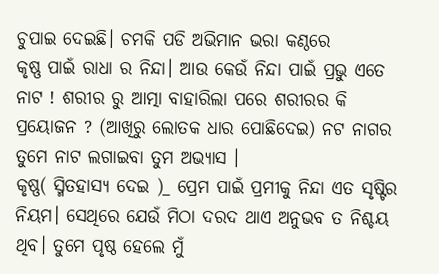ଚୁପାଇ ଦେଇଛି। ଚମକି ପଡି ଅଭିମାନ ଭରା କଣ୍ଠରେ
କୃଷ୍ଣ ପାଇଁ ରାଧା ର ନିନ୍ଦା। ଆଉ କେଉଁ ନିନ୍ଦା ପାଇଁ ପ୍ରଭୁ ଏତେ ନାଟ ! ଶରୀର ରୁ ଆତ୍ମା ବାହାରିଲା ପରେ ଶରୀରର କି ପ୍ରୟୋଜନ ? (ଆଖିରୁ ଲୋତକ ଧାର ପୋଛିଦେଇ) ନଟ ନାଗର ତୁମେ ନାଟ ଲଗାଇବା ତୁମ ଅଭ୍ୟାସ ।
କୃଷ୍ଣ( ସ୍ମିତହାସ୍ୟ ଦେଇ )_ ପ୍ରେମ ପାଇଁ ପ୍ରମୀକୁ ନିନ୍ଦା ଏତ ସୃଷ୍ଟିର ନିୟମ। ସେଥିରେ ଯେଉଁ ମିଠା ଦରଦ ଥାଏ ଅନୁଭବ ତ ନିଶ୍ଚୟ ଥିବ। ତୁମେ ପୃଷ୍ଠ ହେଲେ ମୁଁ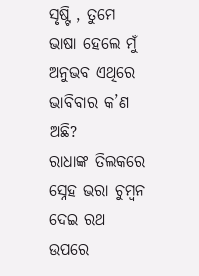ସୃଷ୍ଟି , ତୁମେ ଭାଷା ହେଲେ ମୁଁ ଅନୁଭବ ଏଥିରେ ଭାବିବାର କ’ଣ ଅଛି?
ରାଧାଙ୍କ ତିଲକରେ ସ୍ନେହ ଭରା ଚୁମ୍ବନ ଦେଇ ରଥ ଉପରେ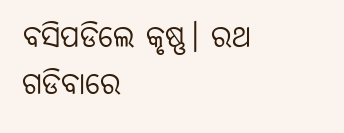ବସିପଡିଲେ କୃଷ୍ଣ। ରଥ ଗଡିବାରେ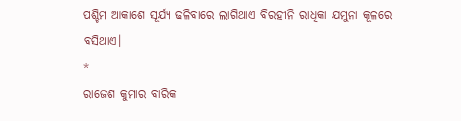ପଶ୍ଚିମ ଆକାଶେ ସୂର୍ଯ୍ୟ ଢଳିବାରେ ଲାଗିଥାଏ ବିରହୀନି ରାଧିକା ଯମୁନା କୂଳରେ ବସିଥାଏ।
*
ରାଜେଶ କୁମାର ବାରିକ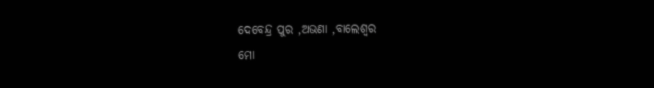ଦେବେନ୍ଦ୍ର ପୁର ,ଅଭଣା ,ବାଲେଶ୍ବର
ମୋ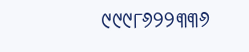୯୯୯୮୬୨୨୩୩୬